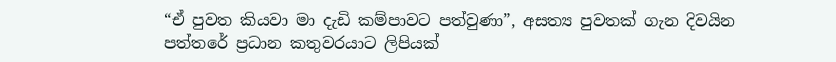“ඒ පුවත කියවා මා දැඩි කම්පාවට පත්වුණා”, අසත්‍ය පුවතක් ගැන දිවයින පත්තරේ ප්‍රධාන කතුවරයාට ලිපියක්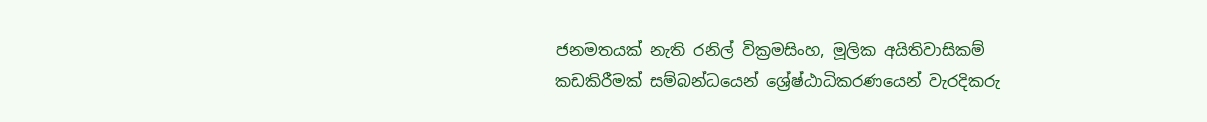ජනමතයක් නැති රනිල් වික්‍රමසිංහ, මූලික අයිතිවාසිකම් කඩකිරීමක් සම්බන්ධයෙන් ශ්‍රේෂ්ඨාධිකරණයෙන් වැරදිකරු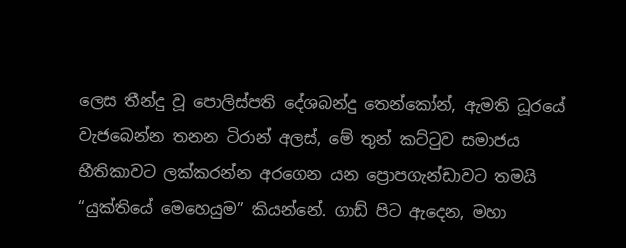ලෙස තීන්දු වූ පොලිස්පති දේශබන්දු තෙන්කෝන්, ඇමති ධූරයේ වැජබෙන්න තනන ටිරාන් අලස්, මේ තුන් කට්ටුව සමාජය භීතිකාවට ලක්කරන්න අරගෙන යන ප්‍රොපගැන්ඩාවට තමයි “යුක්තියේ මෙහෙයුම” කියන්නේ. ගාඩ් පිට ඇදෙන, මහා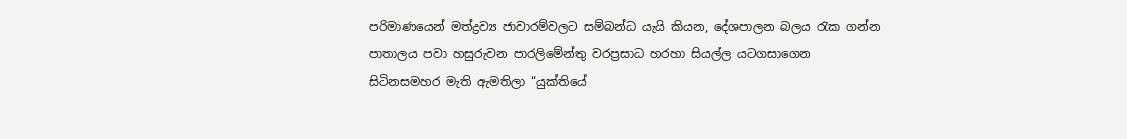පරිමාණයෙන් මත්ද්‍රව්‍ය ජාවාරම්වලට සම්බන්ධ යැයි කියන, දේශපාලන බලය රැක ගන්න පාතාලය පවා හසුරුවන පාරලිමේන්තු වරප්‍රසාධ හරහා සියල්ල යටගසාගෙන සිටිනසමහර මැති ඇමතිලා “යුක්තියේ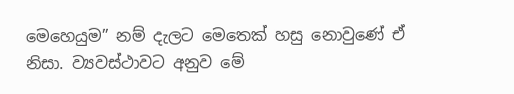මෙහෙයුම” නම් දැලට මෙතෙක් හසු නොවුණේ ඒ නිසා. ව්‍යවස්ථාවට අනුව මේ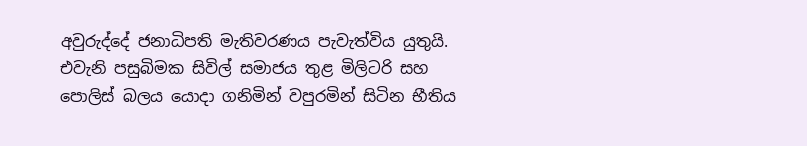අවුරුද්දේ ජනාධිපති මැතිවරණය පැවැත්විය යුතුයි. එවැනි පසුබිමක සිවිල් සමාජය තුළ මිලිටරි සහ පොලිස් බලය යොදා ගනිමින් වපුරමින් සිටින භීතිය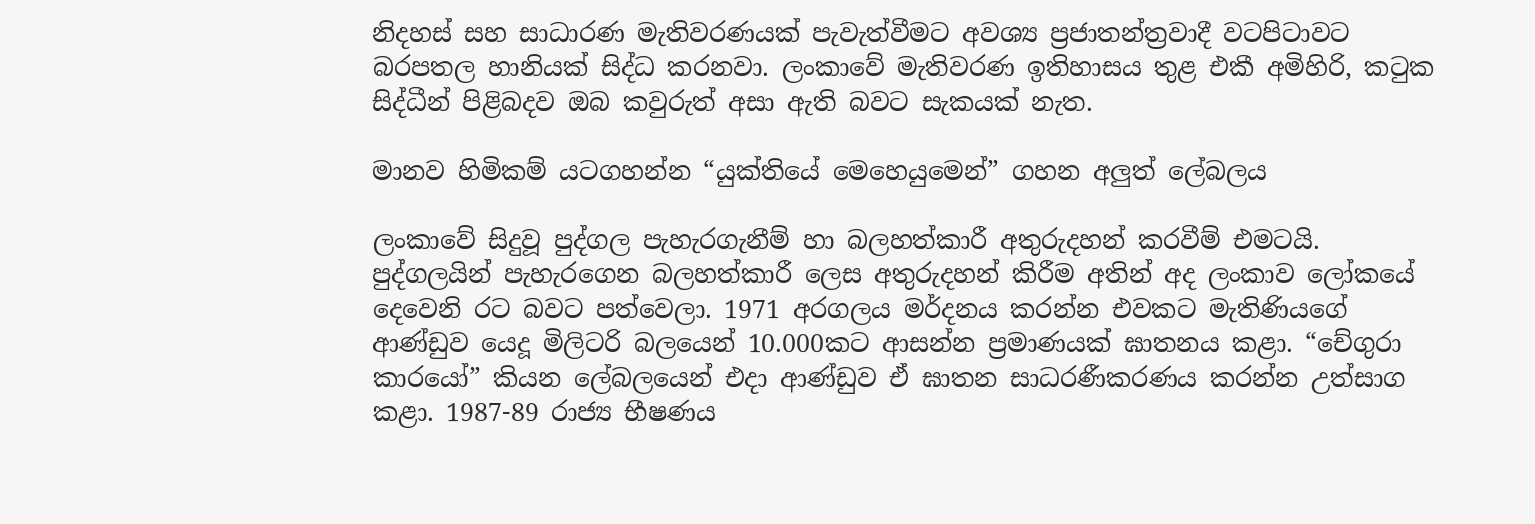නිදහස් සහ සාධාරණ මැතිවරණයක් පැවැත්වීමට අවශ්‍ය ප්‍රජාතන්ත්‍රවාදී වටපිටාවට බරපතල හානියක් සිද්ධ කරනවා. ලංකාවේ මැතිවරණ ඉතිහාසය තුළ එකී අමිහිරි, කටුක සිද්ධීන් පිළිබදව ඔබ කවුරුත් අසා ඇති බවට සැකයක් නැත.

මානව හිමිකම් යටගහන්න “යුක්තියේ මෙහෙයුමෙන්” ගහන අලුත් ලේබලය

ලංකාවේ සිදුවූ පුද්ගල පැහැරගැනීම් හා බලහත්කාරී අතුරුදහන් කරවීම් එමටයි. පුද්ගලයින් පැහැරගෙන බලහත්කාරී ලෙස අතුරුදහන් කිරීම අතින් අද ලංකාව ලෝකයේ දෙවෙනි රට බවට පත්වෙලා. 1971 අරගලය මර්දනය කරන්න එවකට මැතිණියගේ ආණ්ඩුව යෙදූ මිලිටරි බලයෙන් 10.000කට ආසන්න ප්‍රමාණයක් ඝාතනය කළා. “චේගුරා කාරයෝ” කියන ලේබලයෙන් එදා ආණ්ඩුව ඒ ඝාතන සාධරණීකරණය කරන්න උත්සාග කළා. 1987-89 රාජ්‍ය භීෂණය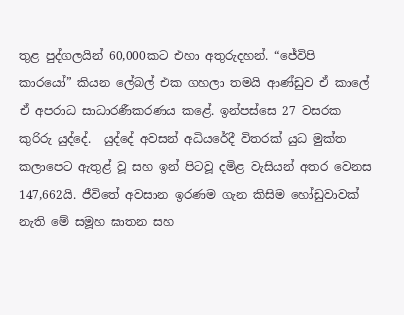තුළ පුද්ගලයින් 60,000කට එහා අතුරුදහන්. “ජේවිපි කාරයෝ” කියන ලේබල් එක ගහලා තමයි ආණ්ඩුව ඒ කාලේ ඒ අපරාධ සාධාරණීකරණය කළේ. ඉන්පස්සෙ 27 වසරක කුරිරු යුද්දේ.  යුද්දේ අවසන් අධියරේදී විතරක් යුධ මුක්ත කලාපෙට ඇතුළ් වූ සහ ඉන් පිටවූ දමිළ වැසියන් අතර වෙනස 147,662යි. ජීවිතේ අවසාන ඉරණම ගැන කිසිම හෝඩුවාවක් නැති මේ සමූහ ඝාතන සහ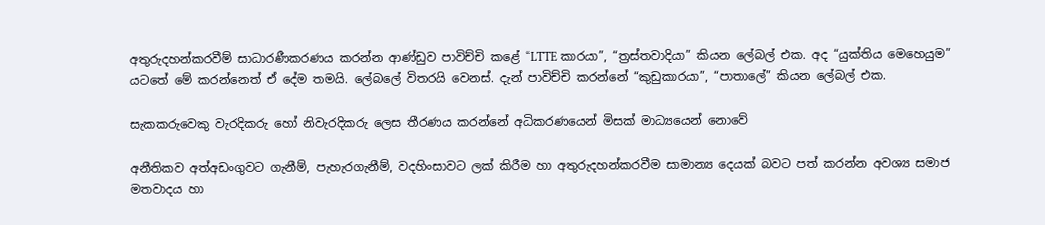අතුරුදහන්කරවීම් සාධාරණීකරණය කරන්න ආණ්ඩුව පාවිච්චි කළේ “LTTE කාරයා”, “ත්‍රස්තවාදියා” කියන ලේබල් එක. අද “යුක්තිය මෙහෙයුම” යටතේ මේ කරන්නෙත් ඒ දේම තමයි. ලේබලේ විතරයි වෙනස්. දැන් පාවිච්චි කරන්නේ “කුඩුකාරයා”, “පාතාලේ” කියන ලේබල් එක.

සැකකරුවෙකු වැරදිකරු හෝ නිවැරදිකරු ලෙස තීරණය කරන්නේ අධිකරණයෙන් මිසක් මාධ්‍යයෙන් නොවේ

අනීතිකව අත්අඩංගුවට ගැනීම්, පැහැරගැනීම්, වදහිංසාවට ලක් කිරීම හා අතුරුදහන්කරවීම සාමාන්‍ය දෙයක් බවට පත් කරන්න අවශ්‍ය සමාජ මතවාදය හා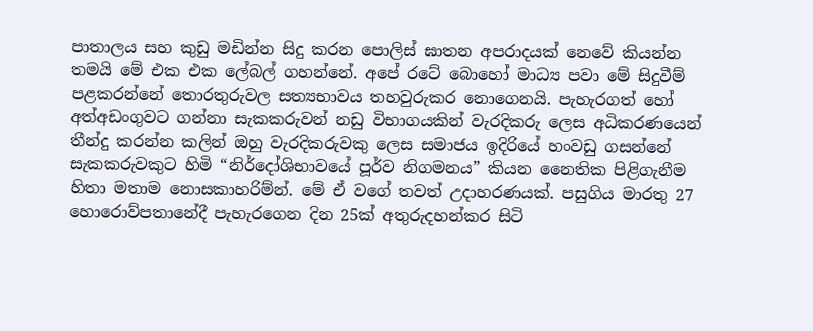පාතාලය සහ කුඩු මඩින්න සිදු කරන පොලිස් ඝාතන අපරාදයක් නෙවේ කියන්න තමයි මේ එක එක ලේබල් ගහන්නේ. අපේ රටේ බොහෝ මාධ්‍ය පවා මේ සිදුවීම් පළකරන්නේ තොරතුරුවල සත්‍යභාවය තහවුරුකර නොගෙනයි. පැහැරගත් හෝ අත්අඩංගුවට ගන්නා සැකකරුවන් නඩු විභාගයකින් වැරදිකරු ලෙස අධිකරණයෙන් තීන්දු කරන්න කලින් ඔහු වැරදිකරුවකු ලෙස සමාජය ඉදිරියේ හංවඩු ගසන්නේ සැකකරුවකුට හිමි “නිර්දෝශිභාවයේ පූර්ව නිගමනය” කියන නෛතික පිළිගැනීම හිතා මතාම නොසකාහරිම්න්. මේ ඒ වගේ තවත් උදාහරණයක්. පසුගිය මාරතු 27 හොරොව්පතානේදී පැහැරගෙන දින 25ක් අතුරුදහන්කර සිටි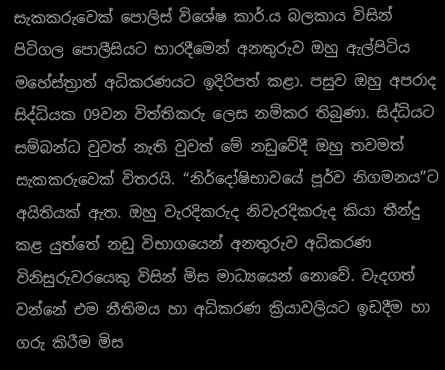සැකකරුවෙක් පොලිස් විශේෂ කාර්.ය බලකාය විසින් පිටිගල පොලීසියට භාරදීමෙන් අනතුරුව ඔහු ඇල්පිටිය මහේස්ත්‍රාත් අධිකරණයට ඉදිරිපත් කළා. පසුව ඔහු අපරාද සිද්ධියක 09වන විත්තිකරු ලෙස නම්කර තිබුණා. සිද්ධියට සම්බන්ධ වුවත් නැති වුවත් මේ නඩුවේදී ඔහු තවමත් සැකකරුවෙක් විතරයි. “නිර්දෝෂිභාවයේ පූර්ව නිගමනය”ට අයිතියක් ඇත. ඔහු වැරදිකරුද නිවැරදිකරුද කියා තීන්දු කළ යුත්තේ නඩු විභාගයෙන් අනතුරුව අධිකරණ විනිසුරුවරයෙකු විසින් මිස මාධ්‍යයෙන් නොවේ. වැදගත් වන්නේ එම නීතිමය හා අධිකරණ ක්‍රියාවලියට ඉඩදීම හා ගරු කිරීම මිස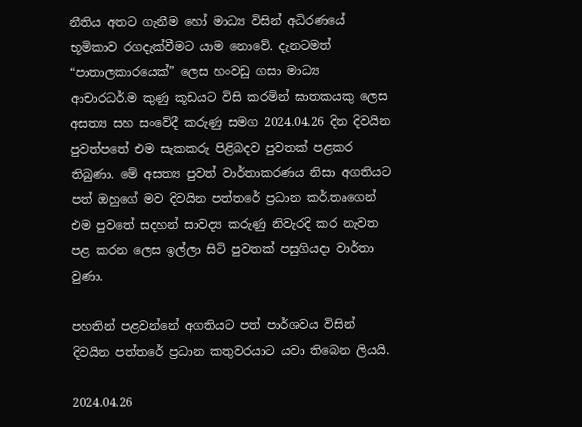නීතිය අතට ගැනීම හෝ මාධ්‍ය විසින් අධිරණයේ භූමිකාව රගදැක්වීමට යාම නොවේ. දැනටමත් “පාතාලකාරයෙක්” ලෙස හංවඩු ගසා මාධ්‍ය ආචාරධර්.ම කුණු කූඩයට විසි කරමින් ඝාතකයකු ලෙස අසත්‍ය සහ සංවේදී කරුණු සමග 2024.04.26 දින දිවයින පුවත්පතේ එම සැකකරු පිළිබදව පුවතක් පළකර තිබුණා. මේ අසත්‍ය පුවත් වාර්තාකරණය නිසා අගතියට පත් ඔහුගේ මව දිවයින පත්තරේ ප්‍රධාන කර්.තෘගෙන් එම පුවතේ සදහන් සාවද්‍ය කරුණු නිවැරදි කර නැවත පළ කරන ලෙස ඉල්ලා සිටි පුවතක් පසුගියදා වාර්තා වුණා.

පහතින් පළවන්නේ අගතියට පත් පාර්ශවය විසින් දිවයින පත්තරේ ප්‍රධාන කතුවරයාට යවා තිබෙන ලියයි.

2024.04.26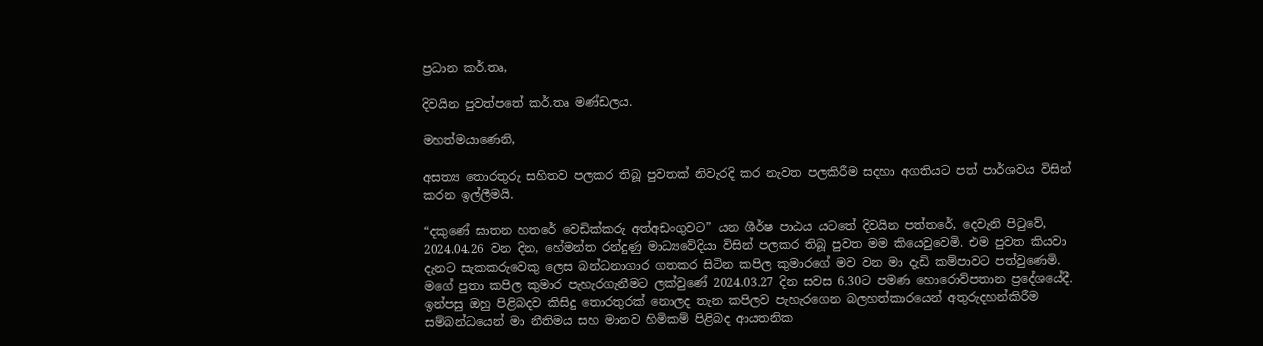ප්‍රධාන කර්.තෘ,

දිවයින පුවත්පතේ කර්.තෘ මණ්ඩලය.

මහත්මයාණෙනි,

අසත්‍ය තොරතුරු සහිතව පලකර තිබූ පුවතක් නිවැරදි කර නැවත පලකිරීම සදහා අගතියට පත් පාර්ශවය විසින් කරන ඉල්ලීමයි.

“දකුණේ ඝාතන හතරේ වෙඩික්කරු අත්අඩංගුවට” යන ශීර්ෂ පාඨය යටතේ දිවයින පත්තරේ, දෙවැනි පිටුවේ, 2024.04.26 වන දින, හේමන්ත රන්දුණු මාධ්‍යවේදියා විසින් පලකර තිබූ පුවත මම කියෙවුවෙමි. එම පුවත කියවා දැනට සැකකරුවෙකු ලෙස බන්ධනාගාර ගතකර සිටින කපිල කුමාරගේ මව වන මා දැඩි කම්පාවට පත්වුණෙමි. මගේ පුතා කපිල කුමාර පැහැරගැනීමට ලක්වුණේ 2024.03.27 දින සවස 6.30ට පමණ හොරොව්පතාන ප්‍රදේශයේදී. ඉන්පසු ඔහු පිළිබදව කිසිදු තොරතුරක් නොලද තැන කපිලව පැහැරගෙන බලහත්කාරයෙන් අතුරුදහන්කිරීම සම්බන්ධයෙන් මා නීතිමය සහ මානව හිමිකම් පිළිබද ආයතනික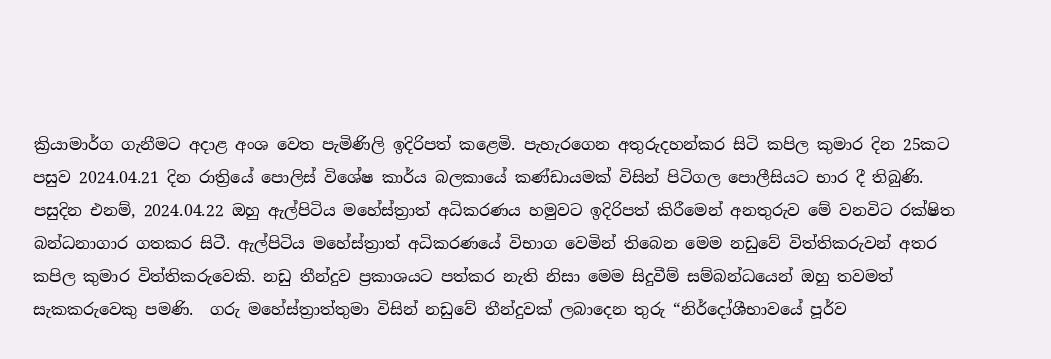ක්‍රියාමාර්ග ගැනීමට අදාළ අංශ වෙත පැමිණිලි ඉදිරිපත් කළෙමි. පැහැරගෙන අතුරුදහන්කර සිටි කපිල කුමාර දින 25කට පසුව 2024.04.21 දින රාත්‍රියේ පොලිස් විශේෂ කාර්ය බලකායේ කණ්ඩායමක් විසින් පිටිගල පොලීසියට භාර දී තිබුණි. පසුදින එනම්, 2024.04.22 ඔහු ඇල්පිටිය මහේස්ත්‍රාත් අධිකරණය හමුවට ඉදිරිපත් කිරීමෙන් අනතුරුව මේ වනවිට රක්ෂිත බන්ධනාගාර ගතකර සිටී. ඇල්පිටිය මහේස්ත්‍රාත් අධිකරණයේ විභාග වෙමින් තිබෙන මෙම නඩුවේ විත්තිකරුවන් අතර කපිල කුමාර විත්තිකරුවෙකි. නඩු තීන්දුව ප්‍රකාශයට පත්කර නැති නිසා මෙම සිදුවීම් සම්බන්ධයෙන් ඔහු තවමත් සැකකරුවෙකු පමණි.  ගරු මහේස්ත්‍රාත්තුමා විසින් නඩුවේ තීන්දුවක් ලබාදෙන තුරු “නිර්දෝශීභාවයේ පූර්ව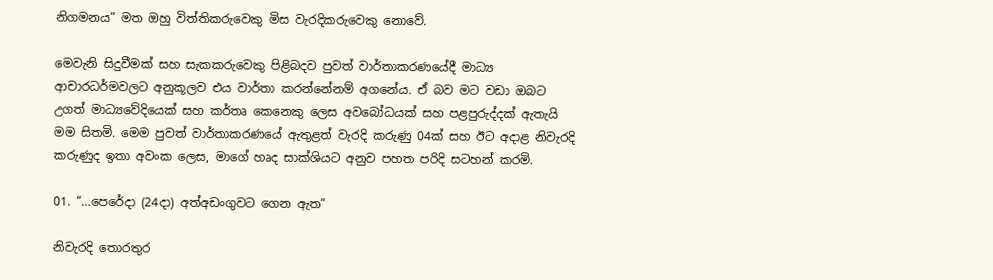නිගමනය” මත ඔහු විත්තිකරුවෙකු මිස වැරදිකරුවෙකු නොවේ.

මෙවැනි සිදුවීමක් සහ සැකකරුවෙකු පිළිබදව පුවත් වාර්තාකරණයේදී මාධ්‍ය ආචාරධර්මවලට අනුකූලව එය වාර්තා කරන්නේනම් අගනේය. ඒ බව මට වඩා ඔබට උගත් මාධ්‍යවේදියෙක් සහ කර්තෘ කෙනෙකු ලෙස අවබෝධයක් සහ පළපුරුද්දක් ඇතැයි මම සිතමි. මෙම පුවත් වාර්තාකරණයේ ඇතුළත් වැරදි කරුණු 04ක් සහ ඊට අදාළ නිවැරදි කරුණුද ඉතා අවංක ලෙස, මාගේ හෘද සාක්ශියට අනුව පහත පරිදි සටහන් කරමි.

01. “…පෙරේදා (24දා) අත්අඩංගුවට ගෙන ඇත”

නිවැරදි තොරතුර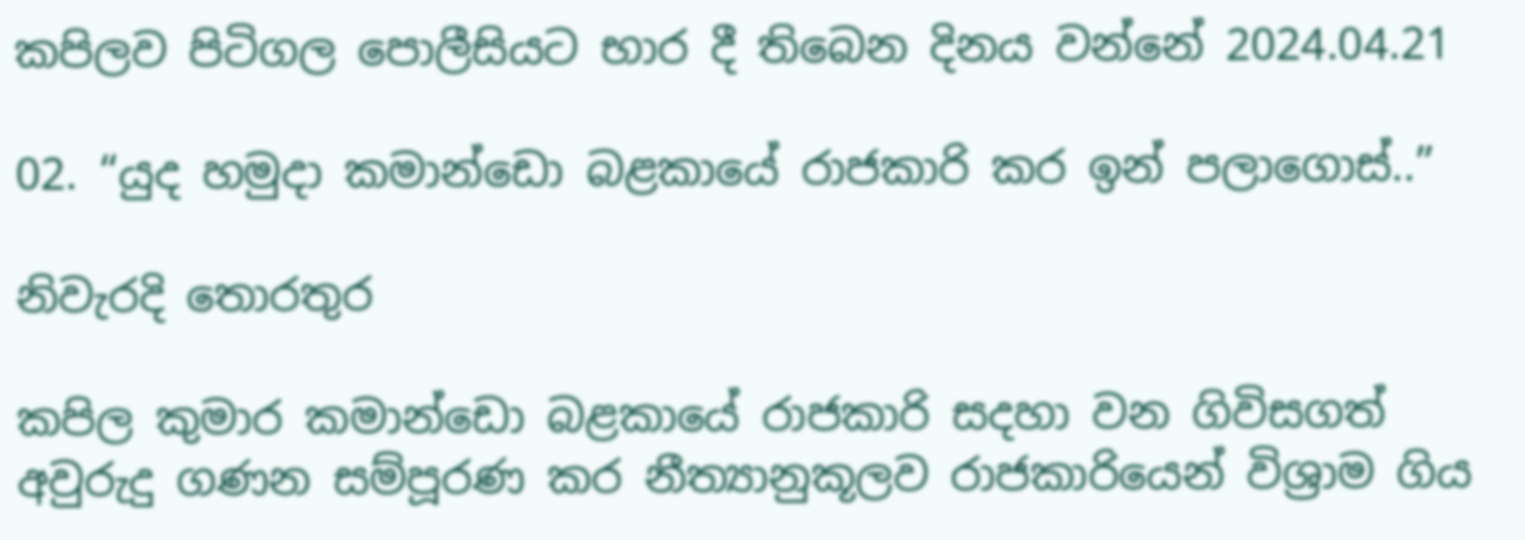කපිලව පිටිගල පොලීසියට භාර දී තිබෙන දිනය වන්නේ 2024.04.21

02. “යුද හමුදා කමාන්ඩො බළකායේ රාජකාරි කර ඉන් පලාගොස්..”

නිවැරදි තොරතුර

කපිල කුමාර කමාන්ඩො බළකායේ රාජකාරි සදහා වන ගිවිසගත් අවුරුදු ගණන සම්පූරණ කර නීත්‍යානුකූලව රාජකාරියෙන් විශ්‍රාම ගිය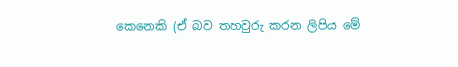කෙනෙකි (ඒ බව තහවුරු කරන ලිපිය මේ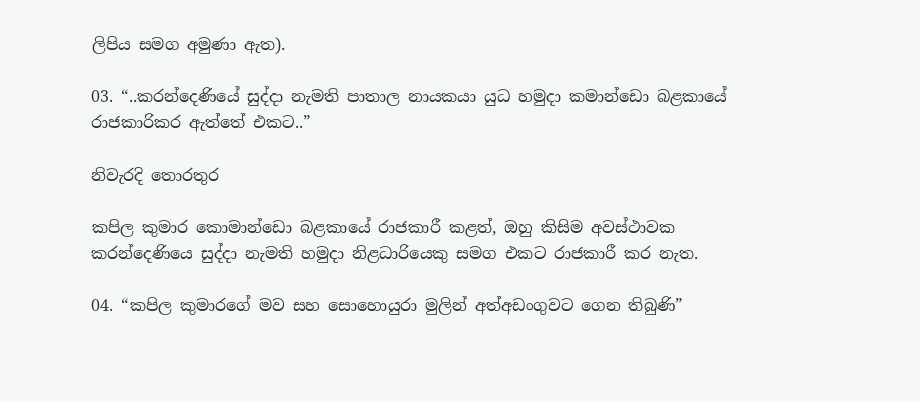ලිපිය සමග අමුණා ඇත).

03. “..කරන්දෙණියේ සුද්දා නැමති පාතාල නායකයා යුධ හමුදා කමාන්ඩො බළකායේ රාජකාරිකර ඇත්තේ එකට..”

නිවැරදි තොරතුර

කපිල කුමාර කොමාන්ඩො බළකායේ රාජකාරී කළත්, ඔහු කිසිම අවස්ථාවක කරන්දෙණියෙ සුද්දා නැමති හමුදා නිළධාරියෙකු සමග එකට රාජකාරී කර නැත.

04. “කපිල කුමාරගේ මව සහ සොහොයුරා මුලින් අත්අඩංගුවට ගෙන තිබුණි”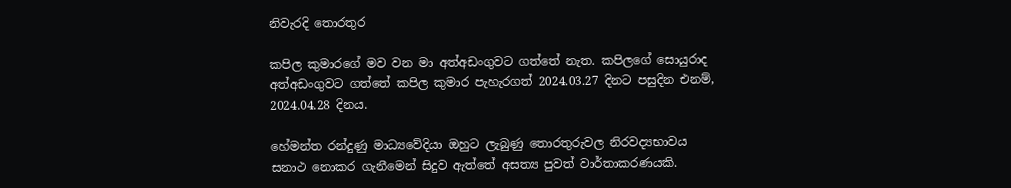නිවැරදි තොරතුර

කපිල කුමාරගේ මව වන මා අත්අඩංගුවට ගත්තේ නැත. කපිලගේ සොයුරාද අත්අඩංගුවට ගත්තේ කපිල කුමාර පැහැරගත් 2024.03.27 දිනට පසුදින එනම්, 2024.04.28 දිනය.

හේමන්ත රන්දුණු මාධ්‍යවේදියා ඔහුට ලැබුණු තොරතුරුවල නිරවද්‍යභාවය සනාථ නොකර ගැනීමෙන් සිදුව ඇත්තේ අසත්‍ය පුවත් වාර්තාකරණයකි.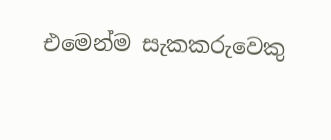එමෙන්ම සැකකරුවෙකු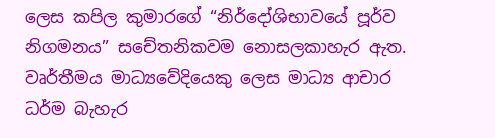ලෙස කපිල කුමාරගේ “නිර්දෝශිභාවයේ පූර්ව නිගමනය” සචේතනිකවම නොසලකාහැර ඇත. වෘර්තීමය මාධ්‍යවේදියෙකු ලෙස මාධ්‍ය ආචාර ධර්ම බැහැර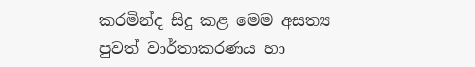කරමින්ද සිදු කළ මෙම අසත්‍ය පුවත් වාර්තාකරණය හා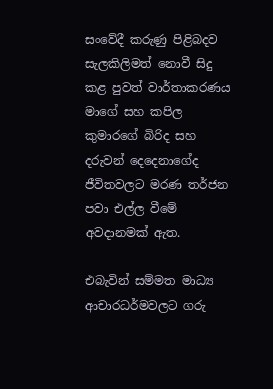සංවේදී කරුණු පිළිබදව සැලකිලිමත් නොවී සිදු කළ පුවත් වාර්තාකරණය මාගේ සහ කපිල කුමාරගේ බිරිද සහ දරුවන් දෙදෙනාගේද ජීවිතවලට මරණ තර්ජන පවා එල්ල වීමේ අවදානමක් ඇත.

එබැවින් සම්මත මාධ්‍ය ආචාරධර්මවලට ගරු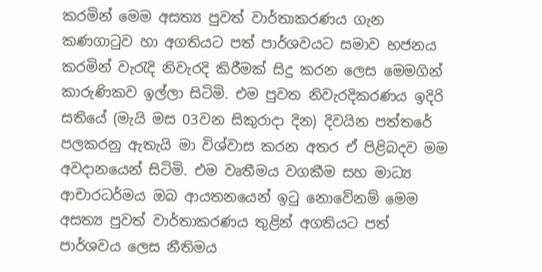කරමින් මෙම අසත්‍ය පුවත් වාර්තාකරණය ගැන කණගාටුව හා අගතියට පත් පාර්ශවයට සමාව භජනය කරමින් වැරැදි නිවැරදි කිරීමක් සිදු කරන ලෙස මෙමගින් කාරුණිකව ඉල්ලා සිටිමි. එම පුවත නිවැරදිකරණය ඉදිරි සතියේ (මැයි මස 03වන සිකුරාදා දින) දිවයින පත්තරේ පලකරනු ඇතැයි මා විශ්වාස කරන අතර ඒ පිළිබදව මම අවදානයෙන් සිටිමි. එම වෘතීමය වගකීම සහ මාධ්‍ය ආචාරධර්මය ඔබ ආයතනයෙන් ඉටු නොවේනම් මෙම අසත්‍ය පුවත් වාර්තාකරණය තුළින් අගතියට පත් පාර්ශවය ලෙස නීතිමය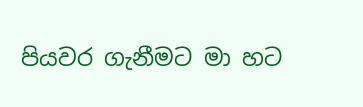පියවර ගැනීමට මා හට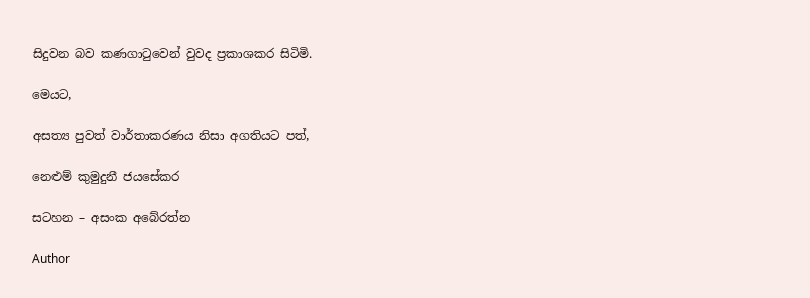සිදුවන බව කණගාටුවෙන් වුවද ප්‍රකාශකර සිටිමි.

මෙයට,

අසත්‍ය පුවත් වාර්තාකරණය නිසා අගතියට පත්,

නෙළුම් කුමුදුනී ජයසේකර

සටහන – අසංක අබේරත්න

Author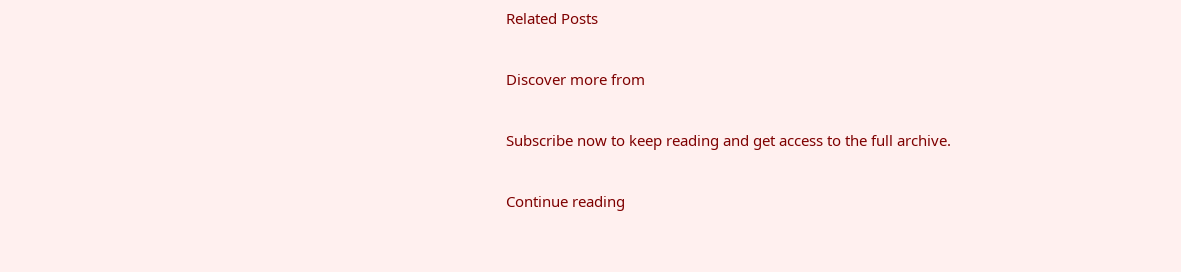Related Posts

Discover more from

Subscribe now to keep reading and get access to the full archive.

Continue reading